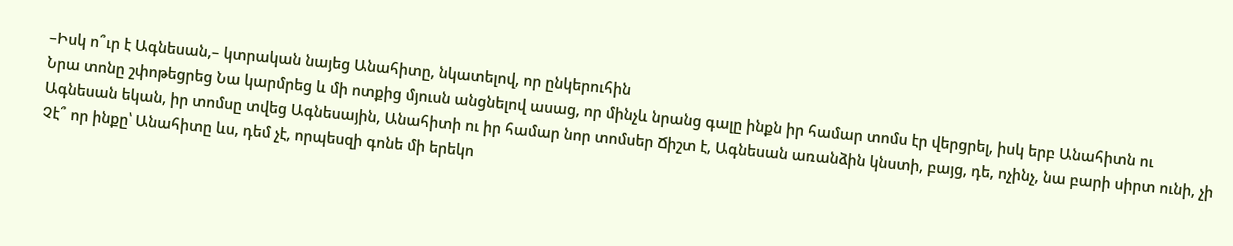–Իսկ ո՞ւր է Ագնեսան,– կտրական նայեց Անահիտը, նկատելով, որ ընկերուհին
Նրա տոնը շփոթեցրեց Նա կարմրեց և մի ոտքից մյուսն անցնելով ասաց, որ մինչև նրանց գալը ինքն իր համար տոմս էր վերցրել, իսկ երբ Անահիտն ու Ագնեսան եկան, իր տոմսը տվեց Ագնեսային, Անահիտի ու իր համար նոր տոմսեր Ճիշտ է, Ագնեսան առանձին կնստի, բայց, դե, ոչինչ, նա բարի սիրտ ունի, չի Չէ՞ որ ինքը՝ Անահիտը ևս, դեմ չէ, որպեսզի գոնե մի երեկո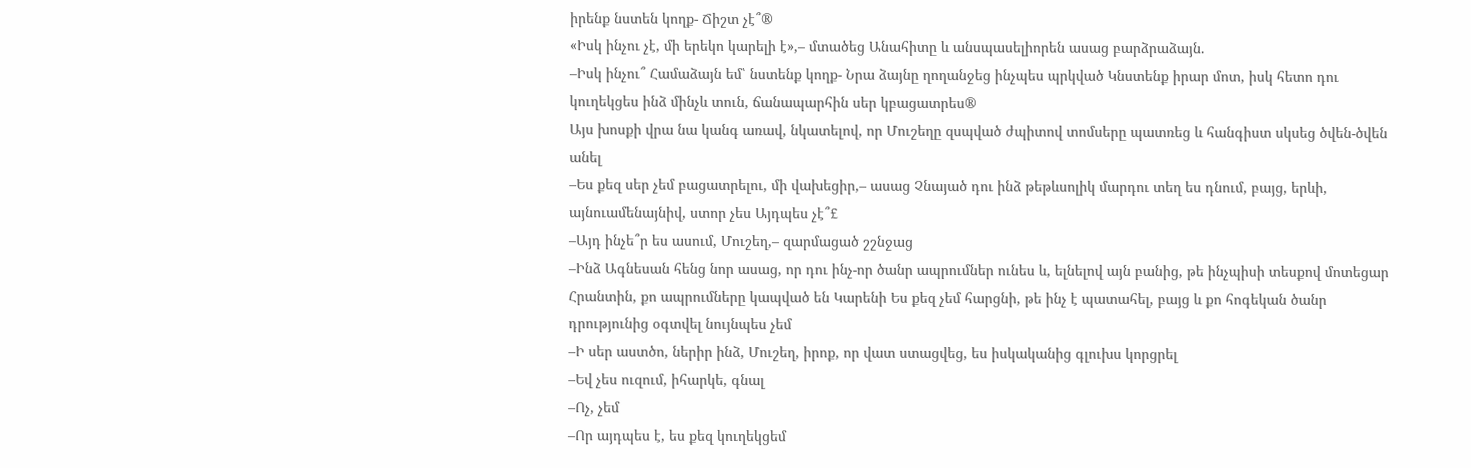իրենք նստեն կողք- Ճիշտ չէ՞®
«Իսկ ինչու չէ, մի երեկո կարելի է»,– մտածեց Անահիտը և անսպասելիորեն ասաց բարձրաձայն.
–Իսկ ինչու՞ Համաձայն եմ՝ նստենք կողք- Նրա ձայնը ղողանջեց ինչպես պրկված Կնստենք իրար մոտ, իսկ հետո դու կուղեկցես ինձ մինչև տուն, ճանապարհին սեր կբացատրես®
Այս խոսքի վրա նա կանգ առավ, նկատելով, որ Մուշեղը զսպված ժպիտով տոմսերը պատռեց և հանգիստ սկսեց ծվեն-ծվեն անել
–Ես քեզ սեր չեմ բացատրելու, մի վախեցիր,– ասաց Չնայած դու ինձ թեթևսոլիկ մարդու տեղ ես դնում, բայց, երևի, այնուամենայնիվ, ստոր չես Այդպես չէ՞£
–Այդ ինչե՞ր ես ասում, Մուշեղ,– զարմացած շշնջաց
–Ինձ Ագնեսան հենց նոր ասաց, որ դու ինչ-որ ծանր ապրումներ ունես և, ելնելով այն բանից, թե ինչպիսի տեսքով մոտեցար Հրանտին, քո ապրումները կապված են Կարենի Ես քեզ չեմ հարցնի, թե ինչ է պատահել, բայց և քո հոգեկան ծանր դրությունից օգտվել նույնպես չեմ
–Ի սեր աստծո, ներիր ինձ, Մուշեղ, իրոք, որ վատ ստացվեց, ես իսկականից գլուխս կորցրել
–Եվ չես ուզում, իհարկե, գնալ
–Ոչ, չեմ
–Որ այդպես է, ես քեզ կուղեկցեմ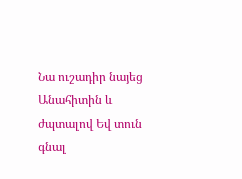Նա ուշադիր նայեց Անահիտին և ժպտալով Եվ տուն գնալ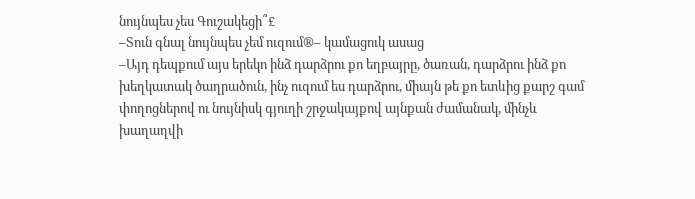նույնպես չես Գուշակեցի՞£
–Տուն գնալ նույնպես չեմ ուզում®– կամացուկ ասաց
–Այդ դեպքում այս երեկո ինձ դարձրու քո եղբայրը, ծառան, դարձրու ինձ քո խեղկատակ ծաղրածուն, ինչ ուզում ես դարձրու, միայն թե քո ետևից քարշ գամ փողոցներով ու նույնիսկ գյուղի շրջակայքով այնքան ժամանակ, մինչև խաղաղվի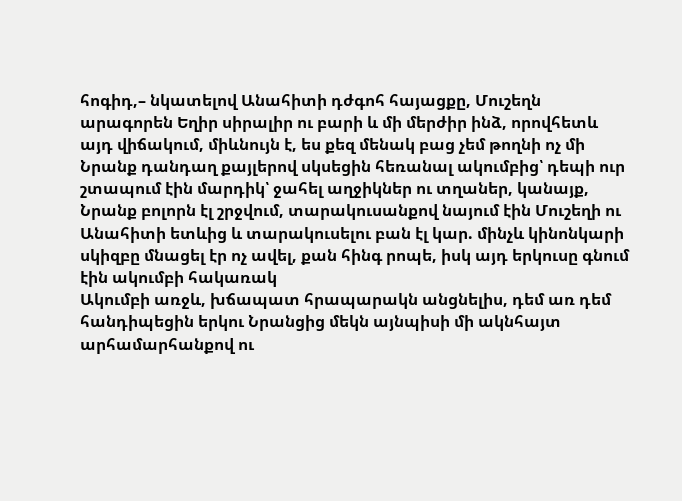հոգիդ,– նկատելով Անահիտի դժգոհ հայացքը, Մուշեղն արագորեն Եղիր սիրալիր ու բարի և մի մերժիր ինձ, որովհետև այդ վիճակում, միևնույն է, ես քեզ մենակ բաց չեմ թողնի ոչ մի
Նրանք դանդաղ քայլերով սկսեցին հեռանալ ակումբից՝ դեպի ուր շտապում էին մարդիկ՝ ջահել աղջիկներ ու տղաներ, կանայք, Նրանք բոլորն էլ շրջվում, տարակուսանքով նայում էին Մուշեղի ու Անահիտի ետևից և տարակուսելու բան էլ կար. մինչև կինոնկարի սկիզբը մնացել էր ոչ ավել, քան հինգ րոպե, իսկ այդ երկուսը գնում էին ակումբի հակառակ
Ակումբի առջև, խճապատ հրապարակն անցնելիս, դեմ առ դեմ հանդիպեցին երկու Նրանցից մեկն այնպիսի մի ակնհայտ արհամարհանքով ու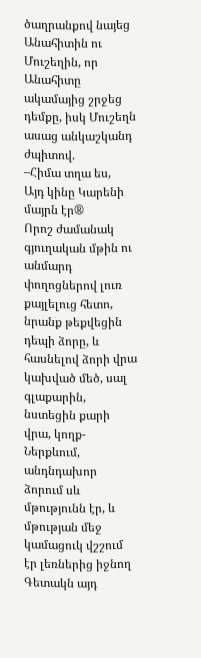ծաղրանքով նայեց Անահիտին ու Մուշեղին, որ Անահիտը ակամայից շրջեց դեմքը, իսկ Մուշեղն ասաց անկաշկանդ ժպիտով.
–Հիմա տղա ես,
Այդ կինը Կարենի մայրն էր®
Որոշ ժամանակ գյուղական մթին ու անմարդ փողոցներով լուռ քայլելուց հետո, նրանք թեքվեցին դեպի ձորը, և հասնելով ձորի վրա կախված մեծ, սալ գլաքարին, նստեցին քարի վրա, կողք- Ներքևում, անդնդախոր ձորում սև մթությունն էր, և մթության մեջ կամացուկ վշշում էր լեռներից իջնող
Գետակն այդ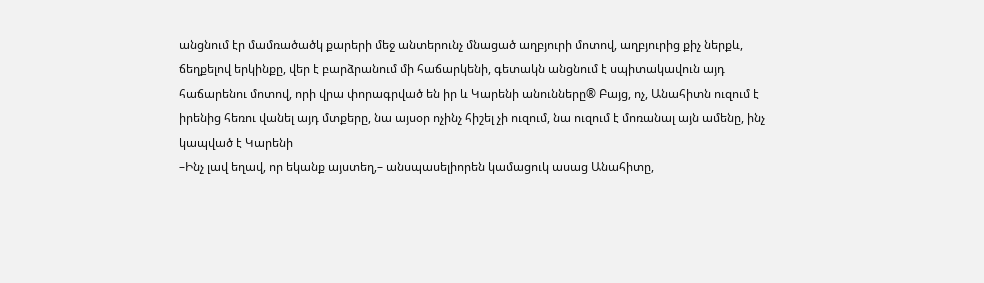անցնում էր մամռածածկ քարերի մեջ անտերունչ մնացած աղբյուրի մոտով, աղբյուրից քիչ ներքև, ճեղքելով երկինքը, վեր է բարձրանում մի հաճարկենի, գետակն անցնում է սպիտակավուն այդ հաճարենու մոտով, որի վրա փորագրված են իր և Կարենի անունները® Բայց, ոչ, Անահիտն ուզում է իրենից հեռու վանել այդ մտքերը, նա այսօր ոչինչ հիշել չի ուզում, նա ուզում է մոռանալ այն ամենը, ինչ կապված է Կարենի
–Ինչ լավ եղավ, որ եկանք այստեղ,– անսպասելիորեն կամացուկ ասաց Անահիտը,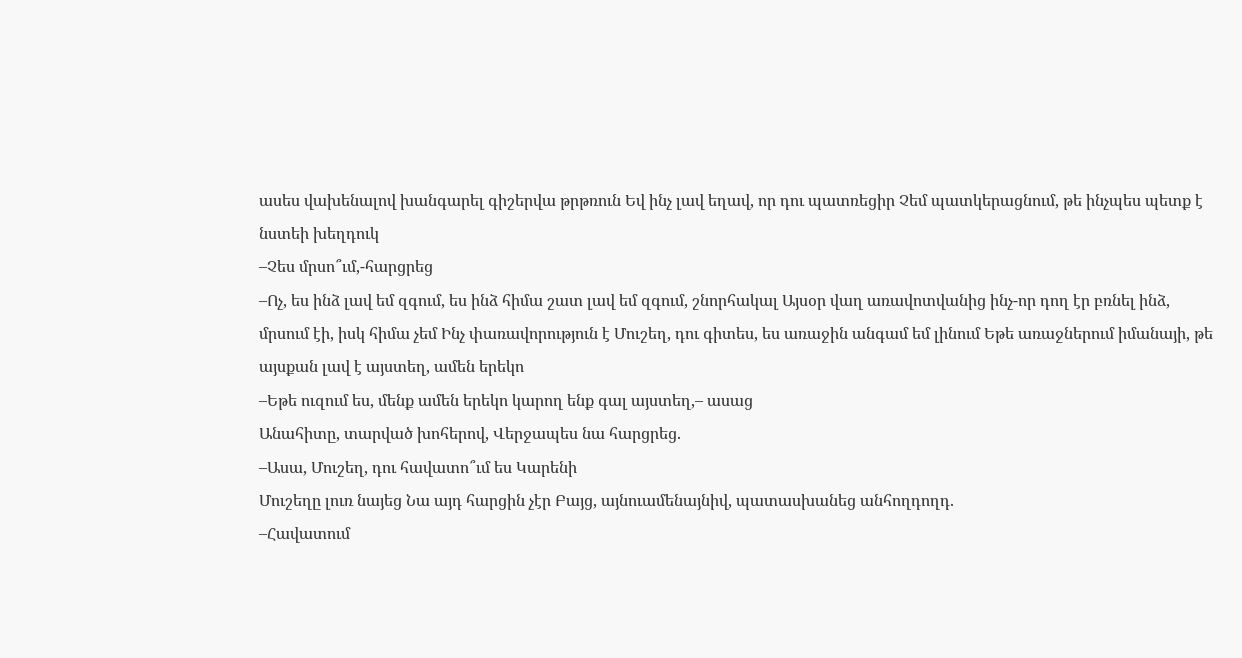ասես վախենալով խանգարել գիշերվա թրթռուն Եվ ինչ լավ եղավ, որ դու պատռեցիր Չեմ պատկերացնում, թե ինչպես պետք է նստեի խեղդուկ
–Չես մրսո՞ւմ,-հարցրեց
–Ոչ, ես ինձ լավ եմ զգում, ես ինձ հիմա շատ լավ եմ զգում, շնորհակալ Այսօր վաղ առավոտվանից ինչ-որ դող էր բռնել ինձ, մրսում էի, իսկ հիմա չեմ Ինչ փառավորություն է Մուշեղ, դու գիտես, ես առաջին անգամ եմ լինում Եթե առաջներում իմանայի, թե այսքան լավ է այստեղ, ամեն երեկո
–Եթե ուզում ես, մենք ամեն երեկո կարող ենք գալ այստեղ,– ասաց
Անահիտը, տարված խոհերով, Վերջապես նա հարցրեց.
–Ասա, Մուշեղ, դու հավատո՞ւմ ես Կարենի
Մուշեղը լուռ նայեց Նա այդ հարցին չէր Բայց, այնուամենայնիվ, պատասխանեց անհողդողդ.
–Հավատում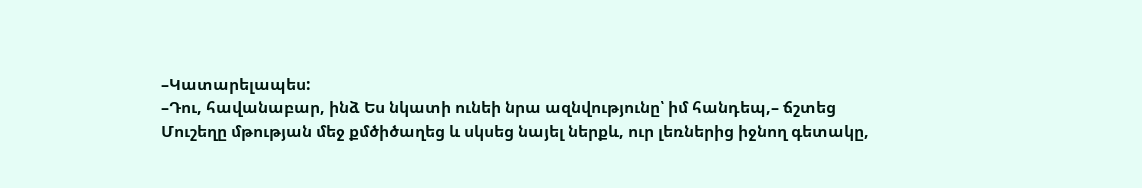–Կատարելապես:
–Դու, հավանաբար, ինձ Ես նկատի ունեի նրա ազնվությունը՝ իմ հանդեպ,– ճշտեց
Մուշեղը մթության մեջ քմծիծաղեց և սկսեց նայել ներքև, ուր լեռներից իջնող գետակը,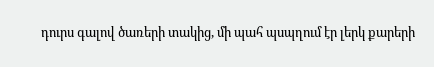դուրս գալով ծառերի տակից, մի պահ պսպղում էր լերկ քարերի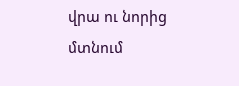վրա ու նորից մտնում